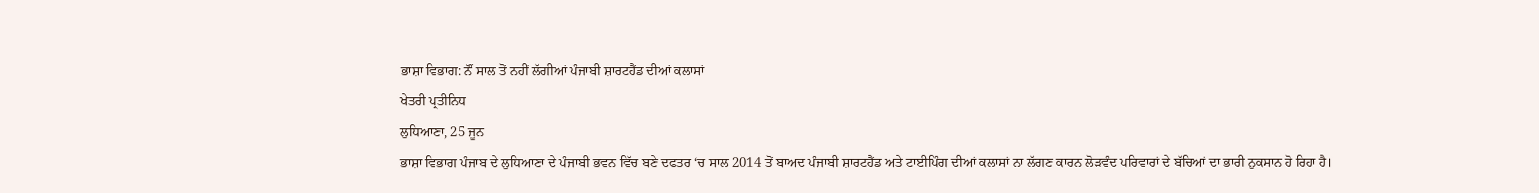ਭਾਸ਼ਾ ਵਿਭਾਗ: ਨੌਂ ਸਾਲ ਤੋਂ ਨਹੀਂ ਲੱਗੀਆਂ ਪੰਜਾਬੀ ਸ਼ਾਰਟਹੈਂਡ ਦੀਆਂ ਕਲਾਸਾਂ
ਖੇਤਰੀ ਪ੍ਰਤੀਨਿਧ
ਲੁਧਿਆਣਾ, 25 ਜੂਨ
ਭਾਸ਼ਾ ਵਿਭਾਗ ਪੰਜਾਬ ਦੇ ਲੁਧਿਆਣਾ ਦੇ ਪੰਜਾਬੀ ਭਵਨ ਵਿੱਚ ਬਣੇ ਦਫਤਰ ‘ਚ ਸਾਲ 2014 ਤੋਂ ਬਾਅਦ ਪੰਜਾਬੀ ਸ਼ਾਰਟਹੈਂਡ ਅਤੇ ਟਾਈਪਿੰਗ ਦੀਆਂ ਕਲਾਸਾਂ ਨਾ ਲੱਗਣ ਕਾਰਨ ਲੋੜਵੰਦ ਪਰਿਵਾਰਾਂ ਦੇ ਬੱਚਿਆਂ ਦਾ ਭਾਰੀ ਨੁਕਸਾਨ ਹੋ ਰਿਹਾ ਹੈ।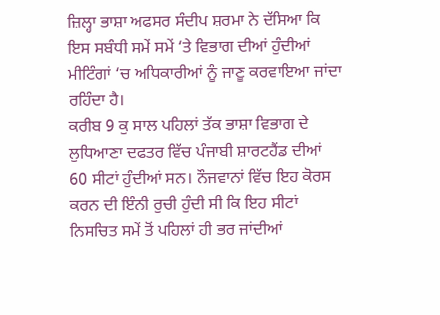ਜ਼ਿਲ੍ਹਾ ਭਾਸ਼ਾ ਅਫਸਰ ਸੰਦੀਪ ਸ਼ਰਮਾ ਨੇ ਦੱਸਿਆ ਕਿ ਇਸ ਸਬੰਧੀ ਸਮੇਂ ਸਮੇਂ ‘ਤੇ ਵਿਭਾਗ ਦੀਆਂ ਹੁੰਦੀਆਂ ਮੀਟਿੰਗਾਂ ‘ਚ ਅਧਿਕਾਰੀਆਂ ਨੂੰ ਜਾਣੂ ਕਰਵਾਇਆ ਜਾਂਦਾ ਰਹਿੰਦਾ ਹੈ।
ਕਰੀਬ 9 ਕੁ ਸਾਲ ਪਹਿਲਾਂ ਤੱਕ ਭਾਸ਼ਾ ਵਿਭਾਗ ਦੇ ਲੁਧਿਆਣਾ ਦਫਤਰ ਵਿੱਚ ਪੰਜਾਬੀ ਸ਼ਾਰਟਹੈਂਡ ਦੀਆਂ 60 ਸੀਟਾਂ ਹੁੰਦੀਆਂ ਸਨ। ਨੌਜਵਾਨਾਂ ਵਿੱਚ ਇਹ ਕੋਰਸ ਕਰਨ ਦੀ ਇੰਨੀ ਰੁਚੀ ਹੁੰਦੀ ਸੀ ਕਿ ਇਹ ਸੀਟਾਂ ਨਿਸਚਿਤ ਸਮੇਂ ਤੋਂ ਪਹਿਲਾਂ ਹੀ ਭਰ ਜਾਂਦੀਆਂ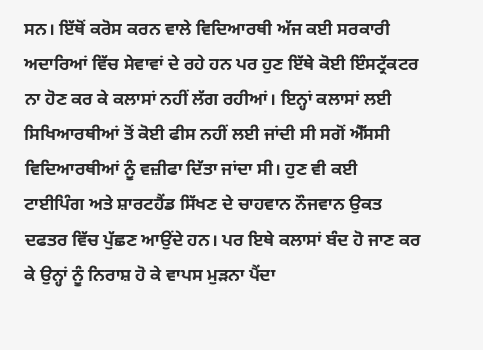ਸਨ। ਇੱਥੋਂ ਕਰੋਸ ਕਰਨ ਵਾਲੇ ਵਿਦਿਆਰਥੀ ਅੱਜ ਕਈ ਸਰਕਾਰੀ ਅਦਾਰਿਆਂ ਵਿੱਚ ਸੇਵਾਵਾਂ ਦੇ ਰਹੇ ਹਨ ਪਰ ਹੁਣ ਇੱਥੇ ਕੋਈ ਇੰਸਟ੍ਰੱਕਟਰ ਨਾ ਹੋਣ ਕਰ ਕੇ ਕਲਾਸਾਂ ਨਹੀਂ ਲੱਗ ਰਹੀਆਂ। ਇਨ੍ਹਾਂ ਕਲਾਸਾਂ ਲਈ ਸਿਖਿਆਰਥੀਆਂ ਤੋਂ ਕੋਈ ਫੀਸ ਨਹੀਂ ਲਈ ਜਾਂਦੀ ਸੀ ਸਗੋਂ ਐੱਸਸੀ ਵਿਦਿਆਰਥੀਆਂ ਨੂੰ ਵਜ਼ੀਫਾ ਦਿੱਤਾ ਜਾਂਦਾ ਸੀ। ਹੁਣ ਵੀ ਕਈ ਟਾਈਪਿੰਗ ਅਤੇ ਸ਼ਾਰਟਹੈਂਡ ਸਿੱਖਣ ਦੇ ਚਾਹਵਾਨ ਨੌਜਵਾਨ ਉਕਤ ਦਫਤਰ ਵਿੱਚ ਪੁੱਛਣ ਆਉਂਦੇ ਹਨ। ਪਰ ਇਥੇ ਕਲਾਸਾਂ ਬੰਦ ਹੋ ਜਾਣ ਕਰ ਕੇ ਉਨ੍ਹਾਂ ਨੂੰ ਨਿਰਾਸ਼ ਹੋ ਕੇ ਵਾਪਸ ਮੁੜਨਾ ਪੈਂਦਾ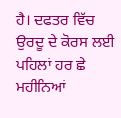ਹੈ। ਦਫਤਰ ਵਿੱਚ ਉਰਦੂ ਦੇ ਕੋਰਸ ਲਈ ਪਹਿਲਾਂ ਹਰ ਛੇ ਮਹੀਨਿਆਂ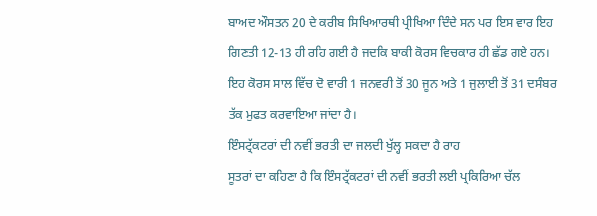ਬਾਅਦ ਔਸਤਨ 20 ਦੇ ਕਰੀਬ ਸਿਖਿਆਰਥੀ ਪ੍ਰੀਖਿਆ ਦਿੰਦੇ ਸਨ ਪਰ ਇਸ ਵਾਰ ਇਹ ਗਿਣਤੀ 12-13 ਹੀ ਰਹਿ ਗਈ ਹੈ ਜਦਕਿ ਬਾਕੀ ਕੋਰਸ ਵਿਚਕਾਰ ਹੀ ਛੱਡ ਗਏ ਹਨ। ਇਹ ਕੋਰਸ ਸਾਲ ਵਿੱਚ ਦੋ ਵਾਰੀ 1 ਜਨਵਰੀ ਤੋਂ 30 ਜੂਨ ਅਤੇ 1 ਜੁਲਾਈ ਤੋਂ 31 ਦਸੰਬਰ ਤੱਕ ਮੁਫਤ ਕਰਵਾਇਆ ਜਾਂਦਾ ਹੈ।
ਇੰਸਟ੍ਰੱਕਟਰਾਂ ਦੀ ਨਵੀਂ ਭਰਤੀ ਦਾ ਜਲਦੀ ਖੁੱਲ੍ਹ ਸਕਦਾ ਹੈ ਰਾਹ
ਸੂਤਰਾਂ ਦਾ ਕਹਿਣਾ ਹੈ ਕਿ ਇੰਸਟ੍ਰੱਕਟਰਾਂ ਦੀ ਨਵੀਂ ਭਰਤੀ ਲਈ ਪ੍ਰਕਿਰਿਆ ਚੱਲ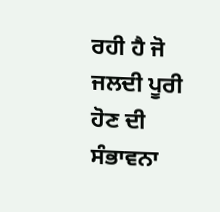ਰਹੀ ਹੈ ਜੋ ਜਲਦੀ ਪੂਰੀ ਹੋਣ ਦੀ ਸੰਭਾਵਨਾ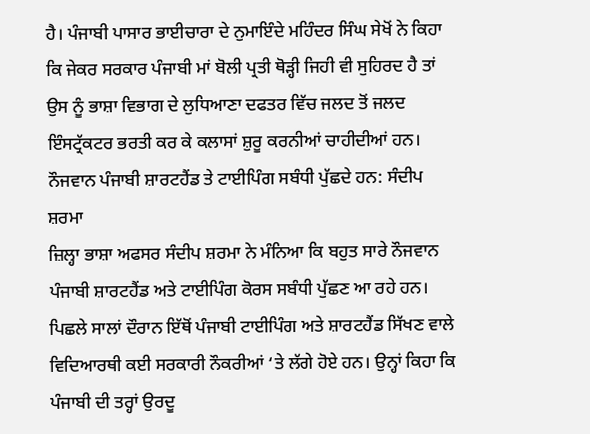ਹੈ। ਪੰਜਾਬੀ ਪਾਸਾਰ ਭਾਈਚਾਰਾ ਦੇ ਨੁਮਾਇੰਦੇ ਮਹਿੰਦਰ ਸਿੰਘ ਸੇਖੋਂ ਨੇ ਕਿਹਾ ਕਿ ਜੇਕਰ ਸਰਕਾਰ ਪੰਜਾਬੀ ਮਾਂ ਬੋਲੀ ਪ੍ਰਤੀ ਥੋੜ੍ਹੀ ਜਿਹੀ ਵੀ ਸੁਹਿਰਦ ਹੈ ਤਾਂ ਉਸ ਨੂੰ ਭਾਸ਼ਾ ਵਿਭਾਗ ਦੇ ਲੁਧਿਆਣਾ ਦਫਤਰ ਵਿੱਚ ਜਲਦ ਤੋਂ ਜਲਦ ਇੰਸਟ੍ਰੱਕਟਰ ਭਰਤੀ ਕਰ ਕੇ ਕਲਾਸਾਂ ਸ਼ੁਰੂ ਕਰਨੀਆਂ ਚਾਹੀਦੀਆਂ ਹਨ।
ਨੌਜਵਾਨ ਪੰਜਾਬੀ ਸ਼ਾਰਟਹੈਂਡ ਤੇ ਟਾਈਪਿੰਗ ਸਬੰਧੀ ਪੁੱਛਦੇ ਹਨ: ਸੰਦੀਪ ਸ਼ਰਮਾ
ਜ਼ਿਲ੍ਹਾ ਭਾਸ਼ਾ ਅਫਸਰ ਸੰਦੀਪ ਸ਼ਰਮਾ ਨੇ ਮੰਨਿਆ ਕਿ ਬਹੁਤ ਸਾਰੇ ਨੌਜਵਾਨ ਪੰਜਾਬੀ ਸ਼ਾਰਟਹੈਂਡ ਅਤੇ ਟਾਈਪਿੰਗ ਕੋਰਸ ਸਬੰਧੀ ਪੁੱਛਣ ਆ ਰਹੇ ਹਨ। ਪਿਛਲੇ ਸਾਲਾਂ ਦੌਰਾਨ ਇੱਥੋਂ ਪੰਜਾਬੀ ਟਾਈਪਿੰਗ ਅਤੇ ਸ਼ਾਰਟਹੈਂਡ ਸਿੱਖਣ ਵਾਲੇ ਵਿਦਿਆਰਥੀ ਕਈ ਸਰਕਾਰੀ ਨੌਕਰੀਆਂ ‘ਤੇ ਲੱਗੇ ਹੋਏ ਹਨ। ਉਨ੍ਹਾਂ ਕਿਹਾ ਕਿ ਪੰਜਾਬੀ ਦੀ ਤਰ੍ਹਾਂ ਉਰਦੂ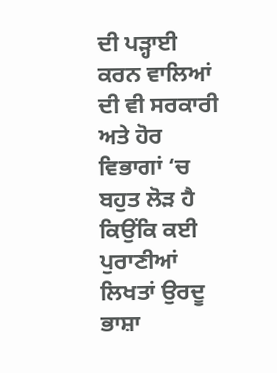ਦੀ ਪੜ੍ਹਾਈ ਕਰਨ ਵਾਲਿਆਂ ਦੀ ਵੀ ਸਰਕਾਰੀ ਅਤੇ ਹੋਰ ਵਿਭਾਗਾਂ ‘ਚ ਬਹੁਤ ਲੋੜ ਹੈ ਕਿਉਂਕਿ ਕਈ ਪੁਰਾਣੀਆਂ ਲਿਖਤਾਂ ਉਰਦੂ ਭਾਸ਼ਾ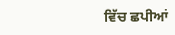ਵਿੱਚ ਛਪੀਆਂ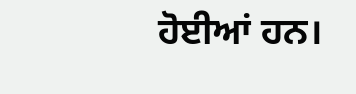ਹੋਈਆਂ ਹਨ।